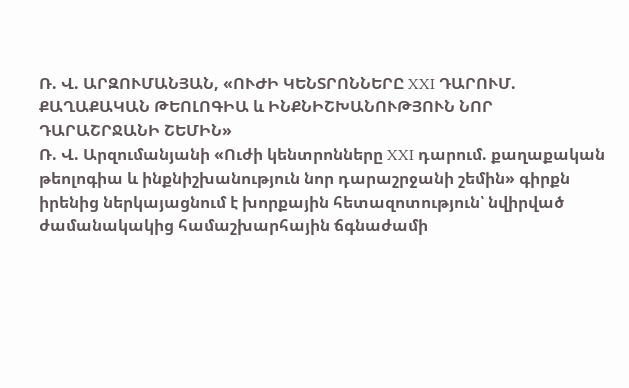Ռ. Վ. ԱՐԶՈՒՄԱՆՅԱՆ, «ՈՒԺԻ ԿԵՆՏՐՈՆՆԵՐԸ XXI ԴԱՐՈՒՄ. ՔԱՂԱՔԱԿԱՆ ԹԵՈԼՈԳԻԱ և ԻՆՔՆԻՇԽԱՆՈՒԹՅՈՒՆ ՆՈՐ ԴԱՐԱՇՐՋԱՆԻ ՇԵՄԻՆ»
Ռ. Վ. Արզումանյանի «Ուժի կենտրոնները XXI դարում. քաղաքական թեոլոգիա և ինքնիշխանություն նոր դարաշրջանի շեմին» գիրքն իրենից ներկայացնում է խորքային հետազոտություն՝ նվիրված ժամանակակից համաշխարհային ճգնաժամի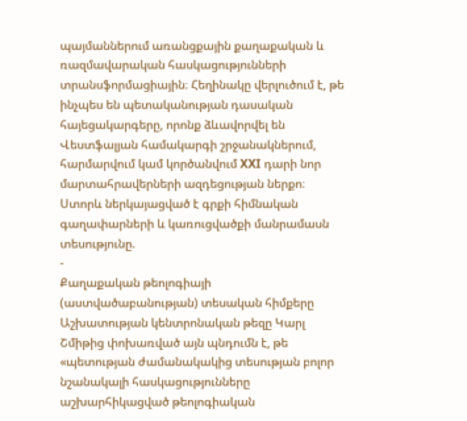պայմաններում առանցքային քաղաքական և ռազմավարական հասկացությունների տրանսֆորմացիային։ Հեղինակը վերլուծում է, թե ինչպես են պետականության դասական հայեցակարգերը, որոնք ձևավորվել են Վեստֆալյան համակարգի շրջանակներում, հարմարվում կամ կործանվում XXI դարի նոր մարտահրավերների ազդեցության ներքո։
Ստորև ներկայացված է գրքի հիմնական գաղափարների և կառուցվածքի մանրամասն տեսությունը.
-
Քաղաքական թեոլոգիայի (աստվածաբանության) տեսական հիմքերը
Աշխատության կենտրոնական թեզը Կարլ Շմիթից փոխառված այն պնդումն է, թե «պետության ժամանակակից տեսության բոլոր նշանակալի հասկացությունները աշխարհիկացված թեոլոգիական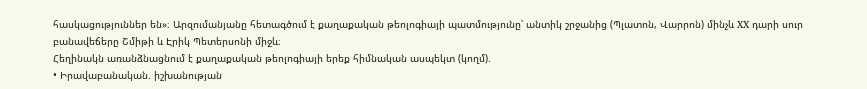հասկացություններ են»։ Արզումանյանը հետագծում է քաղաքական թեոլոգիայի պատմությունը՝ անտիկ շրջանից (Պլատոն, Վարրոն) մինչև XX դարի սուր բանավեճերը Շմիթի և Էրիկ Պետերսոնի միջև։
Հեղինակն առանձնացնում է քաղաքական թեոլոգիայի երեք հիմնական ասպեկտ (կողմ).
• Իրավաբանական. իշխանության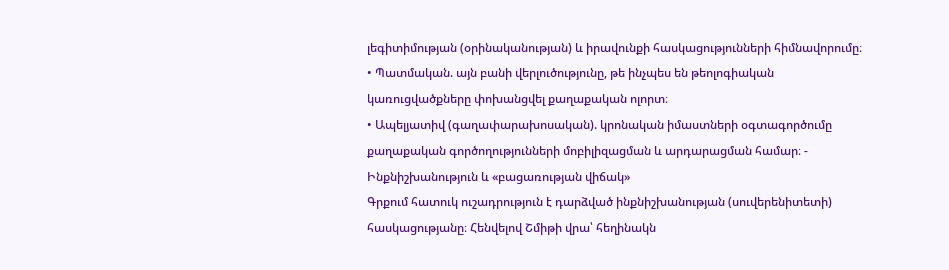լեգիտիմության (օրինականության) և իրավունքի հասկացությունների հիմնավորումը։
• Պատմական. այն բանի վերլուծությունը, թե ինչպես են թեոլոգիական կառուցվածքները փոխանցվել քաղաքական ոլորտ։
• Ապելյատիվ (գաղափարախոսական). կրոնական իմաստների օգտագործումը քաղաքական գործողությունների մոբիլիզացման և արդարացման համար։ -
Ինքնիշխանություն և «բացառության վիճակ»
Գրքում հատուկ ուշադրություն է դարձված ինքնիշխանության (սուվերենիտետի) հասկացությանը։ Հենվելով Շմիթի վրա՝ հեղինակն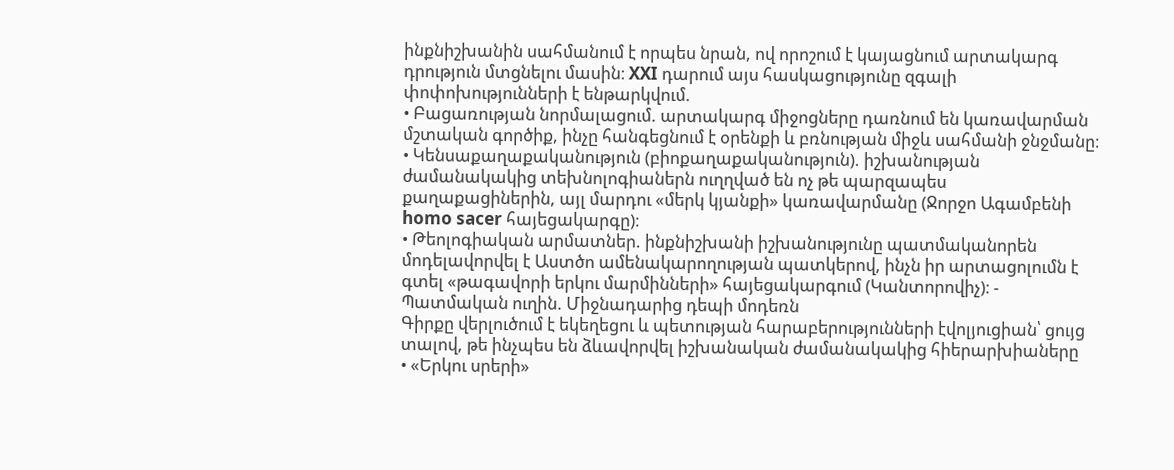ինքնիշխանին սահմանում է որպես նրան, ով որոշում է կայացնում արտակարգ դրություն մտցնելու մասին։ XXI դարում այս հասկացությունը զգալի փոփոխությունների է ենթարկվում.
• Բացառության նորմալացում. արտակարգ միջոցները դառնում են կառավարման մշտական գործիք, ինչը հանգեցնում է օրենքի և բռնության միջև սահմանի ջնջմանը։
• Կենսաքաղաքականություն (բիոքաղաքականություն). իշխանության ժամանակակից տեխնոլոգիաներն ուղղված են ոչ թե պարզապես քաղաքացիներին, այլ մարդու «մերկ կյանքի» կառավարմանը (Ջորջո Ագամբենի homo sacer հայեցակարգը)։
• Թեոլոգիական արմատներ. ինքնիշխանի իշխանությունը պատմականորեն մոդելավորվել է Աստծո ամենակարողության պատկերով, ինչն իր արտացոլումն է գտել «թագավորի երկու մարմինների» հայեցակարգում (Կանտորովիչ)։ -
Պատմական ուղին. Միջնադարից դեպի մոդեռն
Գիրքը վերլուծում է եկեղեցու և պետության հարաբերությունների էվոլյուցիան՝ ցույց տալով, թե ինչպես են ձևավորվել իշխանական ժամանակակից հիերարխիաները
• «Երկու սրերի»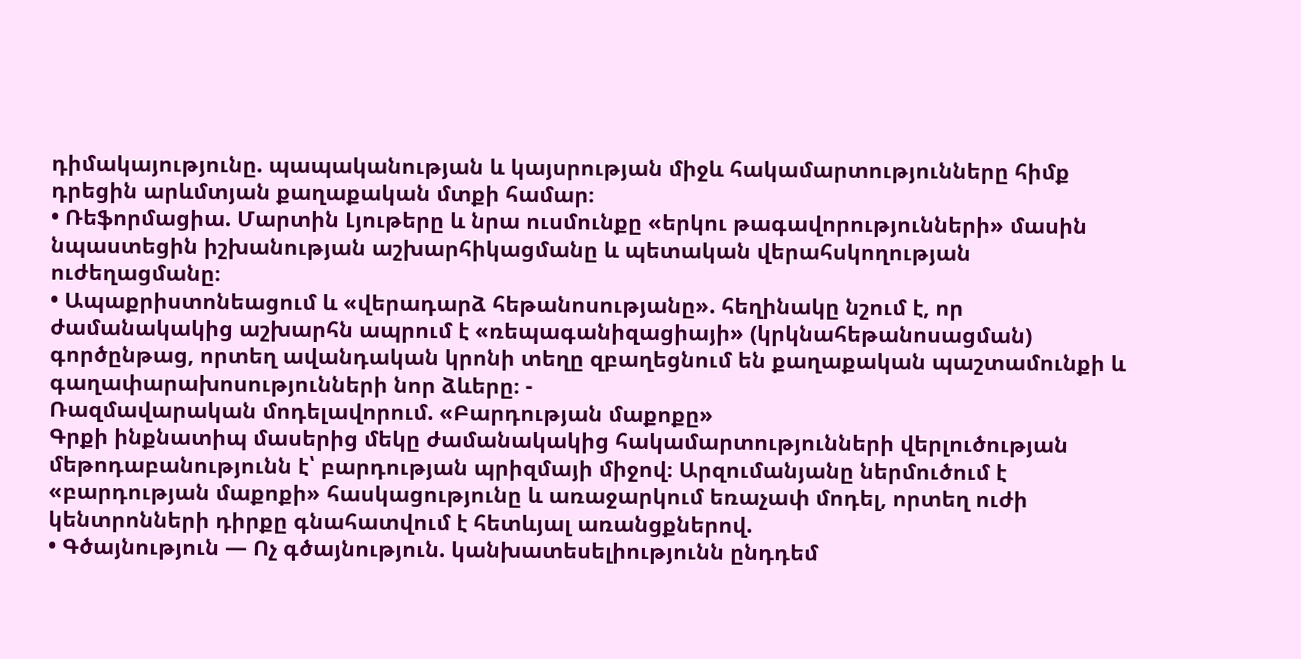դիմակայությունը. պապականության և կայսրության միջև հակամարտությունները հիմք դրեցին արևմտյան քաղաքական մտքի համար։
• Ռեֆորմացիա. Մարտին Լյութերը և նրա ուսմունքը «երկու թագավորությունների» մասին նպաստեցին իշխանության աշխարհիկացմանը և պետական վերահսկողության ուժեղացմանը։
• Ապաքրիստոնեացում և «վերադարձ հեթանոսությանը». հեղինակը նշում է, որ ժամանակակից աշխարհն ապրում է «ռեպագանիզացիայի» (կրկնահեթանոսացման) գործընթաց, որտեղ ավանդական կրոնի տեղը զբաղեցնում են քաղաքական պաշտամունքի և գաղափարախոսությունների նոր ձևերը։ -
Ռազմավարական մոդելավորում. «Բարդության մաքոքը»
Գրքի ինքնատիպ մասերից մեկը ժամանակակից հակամարտությունների վերլուծության մեթոդաբանությունն է՝ բարդության պրիզմայի միջով։ Արզումանյանը ներմուծում է «բարդության մաքոքի» հասկացությունը և առաջարկում եռաչափ մոդել, որտեղ ուժի կենտրոնների դիրքը գնահատվում է հետևյալ առանցքներով.
• Գծայնություն — Ոչ գծայնություն. կանխատեսելիությունն ընդդեմ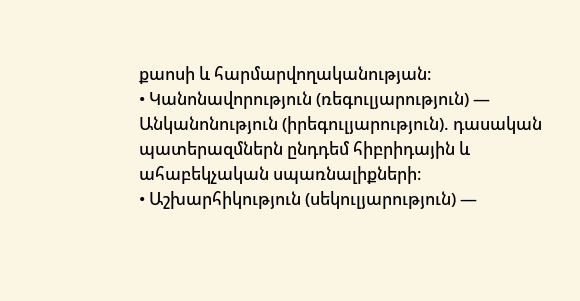քաոսի և հարմարվողականության։
• Կանոնավորություն (ռեգուլյարություն) — Անկանոնություն (իրեգուլյարություն). դասական պատերազմներն ընդդեմ հիբրիդային և ահաբեկչական սպառնալիքների։
• Աշխարհիկություն (սեկուլյարություն) —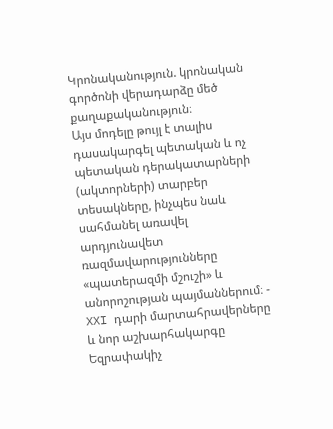Կրոնականություն. կրոնական գործոնի վերադարձը մեծ քաղաքականություն։
Այս մոդելը թույլ է տալիս դասակարգել պետական և ոչ պետական դերակատարների (ակտորների) տարբեր տեսակները, ինչպես նաև սահմանել առավել արդյունավետ ռազմավարությունները «պատերազմի մշուշի» և անորոշության պայմաններում։ -
XXI դարի մարտահրավերները և նոր աշխարհակարգը
Եզրափակիչ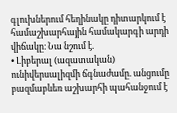գլուխներում հեղինակը դիտարկում է համաշխարհային համակարգի արդի վիճակը։ Նա նշում է.
• Լիբերալ (ազատական) ունիվերսալիզմի ճգնաժամը. անցումը բազմաբևեռ աշխարհի պահանջում է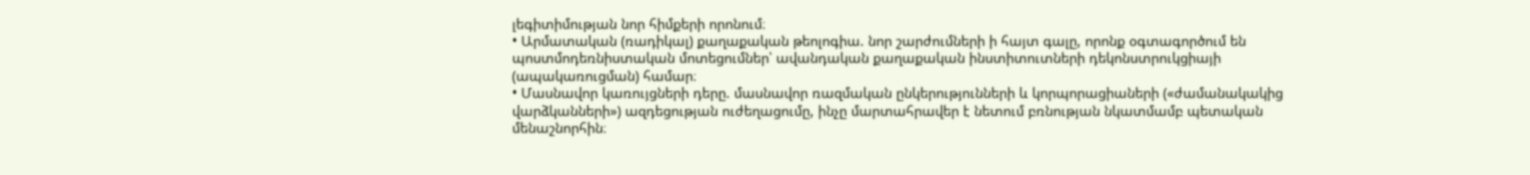լեգիտիմության նոր հիմքերի որոնում։
• Արմատական (ռադիկալ) քաղաքական թեոլոգիա. նոր շարժումների ի հայտ գալը, որոնք օգտագործում են պոստմոդեռնիստական մոտեցումներ՝ ավանդական քաղաքական ինստիտուտների դեկոնստրուկցիայի (ապակառուցման) համար։
• Մասնավոր կառույցների դերը. մասնավոր ռազմական ընկերությունների և կորպորացիաների («ժամանակակից վարձկանների») ազդեցության ուժեղացումը, ինչը մարտահրավեր է նետում բռնության նկատմամբ պետական մենաշնորհին։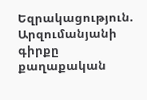Եզրակացություն. Արզումանյանի գիրքը քաղաքական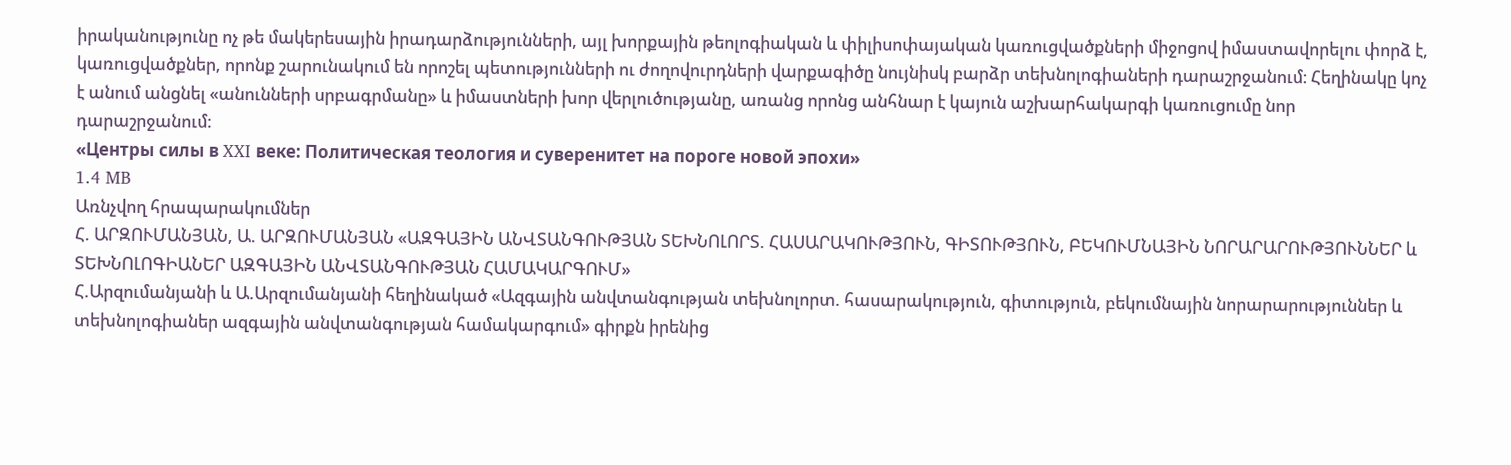իրականությունը ոչ թե մակերեսային իրադարձությունների, այլ խորքային թեոլոգիական և փիլիսոփայական կառուցվածքների միջոցով իմաստավորելու փորձ է, կառուցվածքներ, որոնք շարունակում են որոշել պետությունների ու ժողովուրդների վարքագիծը նույնիսկ բարձր տեխնոլոգիաների դարաշրջանում։ Հեղինակը կոչ է անում անցնել «անունների սրբագրմանը» և իմաստների խոր վերլուծությանը, առանց որոնց անհնար է կայուն աշխարհակարգի կառուցումը նոր դարաշրջանում։
«Центры силы в XXI веке: Политическая теология и суверенитет на пороге новой эпохи»
1.4 MB
Առնչվող հրապարակումներ
Հ. ԱՐԶՈՒՄԱՆՅԱՆ, Ա. ԱՐԶՈՒՄԱՆՅԱՆ «ԱԶԳԱՅԻՆ ԱՆՎՏԱՆԳՈՒԹՅԱՆ ՏԵԽՆՈԼՈՐՏ. ՀԱՍԱՐԱԿՈՒԹՅՈՒՆ, ԳԻՏՈՒԹՅՈՒՆ, ԲԵԿՈՒՄՆԱՅԻՆ ՆՈՐԱՐԱՐՈՒԹՅՈՒՆՆԵՐ և ՏԵԽՆՈԼՈԳԻԱՆԵՐ ԱԶԳԱՅԻՆ ԱՆՎՏԱՆԳՈՒԹՅԱՆ ՀԱՄԱԿԱՐԳՈՒՄ»
Հ.Արզումանյանի և Ա.Արզումանյանի հեղինակած «Ազգային անվտանգության տեխնոլորտ. հասարակություն, գիտություն, բեկումնային նորարարություններ և տեխնոլոգիաներ ազգային անվտանգության համակարգում» գիրքն իրենից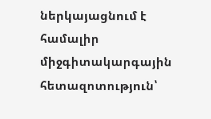ներկայացնում է համալիր միջգիտակարգային հետազոտություն՝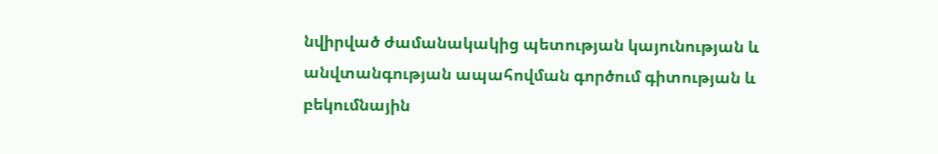նվիրված ժամանակակից պետության կայունության և անվտանգության ապահովման գործում գիտության և բեկումնային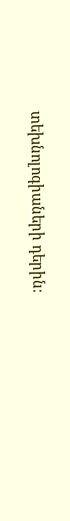տեխնոլոգիաների դերին։